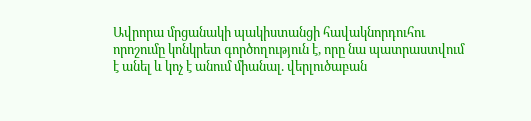Ավրորա մրցանակի պակիստանցի հավակնորդուհու որոշումը կոնկրետ գործողություն է, որը նա պատրաստվում է անել և կոչ է անում միանալ. վերլուծաբան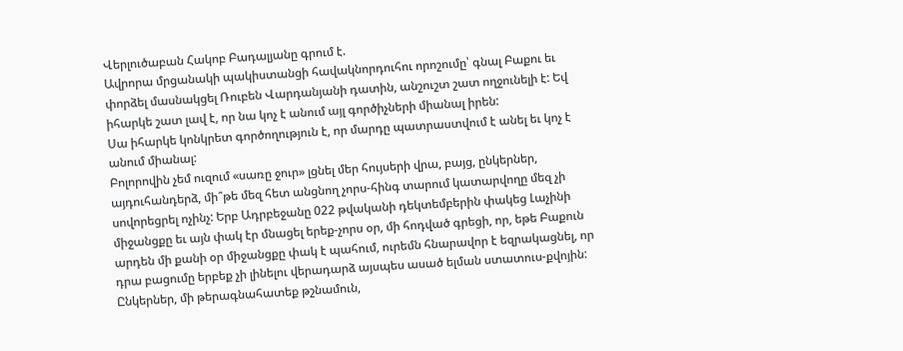Վերլուծաբան Հակոբ Բադալյանը գրում է.
Ավրորա մրցանակի պակիստանցի հավակնորդուհու որոշումը՝ գնալ Բաքու եւ փորձել մասնակցել Ռուբեն Վարդանյանի դատին, անշուշտ շատ ողջունելի է: Եվ իհարկե շատ լավ է, որ նա կոչ է անում այլ գործիչների միանալ իրեն:
Սա իհարկե կոնկրետ գործողություն է, որ մարդը պատրաստվում է անել եւ կոչ է անում միանալ:
Բոլորովին չեմ ուզում «սառը ջուր» լցնել մեր հույսերի վրա, բայց, ընկերներ, այդուհանդերձ, մի՞թե մեզ հետ անցնող չորս-հինգ տարում կատարվողը մեզ չի սովորեցրել ոչինչ: Երբ Ադրբեջանը 022 թվականի դեկտեմբերին փակեց Լաչինի միջանցքը եւ այն փակ էր մնացել երեք-չորս օր, մի հոդված գրեցի, որ, եթե Բաքուն արդեն մի քանի օր միջանցքը փակ է պահում, ուրեմն հնարավոր է եզրակացնել, որ դրա բացումը երբեք չի լինելու վերադարձ այսպես ասած ելման ստատուս-քվոյին:
Ընկերներ, մի թերագնահատեք թշնամուն,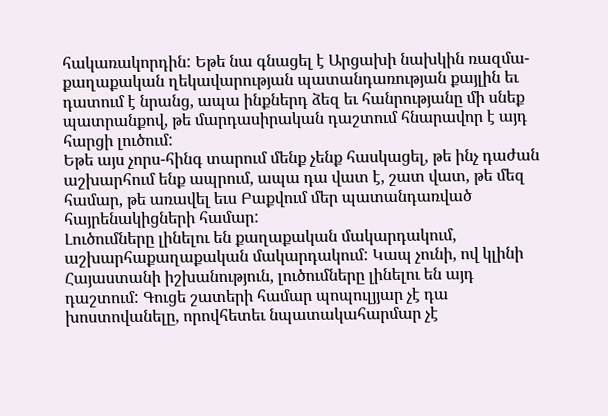հակառակորդին: Եթե նա գնացել է Արցախի նախկին ռազմա-քաղաքական ղեկավարության պատանդառության քայլին եւ դատում է նրանց, ապա ինքներդ ձեզ եւ հանրությանը մի սնեք պատրանքով, թե մարդասիրական դաշտում հնարավոր է այդ հարցի լուծում:
Եթե այս չորս-հինգ տարում մենք չենք հասկացել, թե ինչ դաժան աշխարհում ենք ապրում, ապա դա վատ է, շատ վատ, թե մեզ համար, թե առավել եւս Բաքվում մեր պատանդառված հայրենակիցների համար:
Լուծումները լինելու են քաղաքական մակարդակում, աշխարհաքաղաքական մակարդակում: Կապ չունի, ով կլինի Հայաստանի իշխանություն, լուծումները լինելու են այդ դաշտում: Գուցե շատերի համար պոպուլյյար չէ դա խոստովանելը, որովհետեւ նպատակահարմար չէ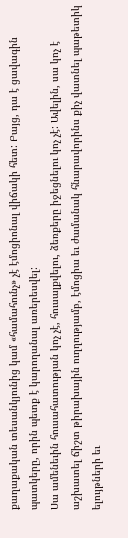քաղաքական տեսանկյունից կամ «համահունչ» չէ էմոցիոնալ վիճակի հետ: Բայց, դա է ցավագին պատկերը, որին պետք է կարողանալ առերեսվել:
Սա ամենեւին հուսահատության կոչ չէ, հուսալքվելու, ձեռքերը իջեցնելու կոչ չէ: Ավելին, սա կոչ է աշխատել ճիշտ թիրախային ուղղությամբ, էմոցիա եւ ժամանակ հնարավորինս քիչ վատնել պաթետիկ ելույթների եւ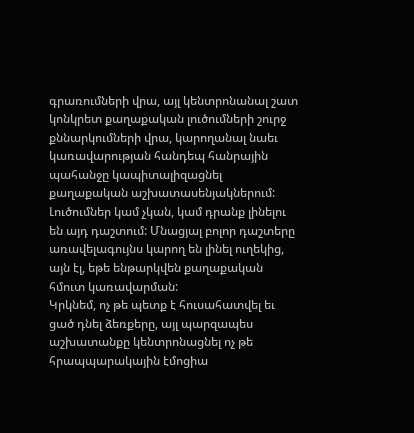գրառումների վրա, այլ կենտրոնանալ շատ կոնկրետ քաղաքական լուծումների շուրջ քննարկումների վրա, կարողանալ նաեւ կառավարության հանդեպ հանրային պահանջը կապիտալիզացնել քաղաքական աշխատասենյակներում:
Լուծումներ կամ չկան, կամ դրանք լինելու են այդ դաշտում: Մնացյալ բոլոր դաշտերը առավելագույնս կարող են լինել ուղեկից, այն էլ, եթե ենթարկվեն քաղաքական հմուտ կառավարման:
Կրկնեմ, ոչ թե պետք է հուսահատվել եւ ցած դնել ձեռքերը, այլ պարզապես աշխատանքը կենտրոնացնել ոչ թե հրապպարակային էմոցիա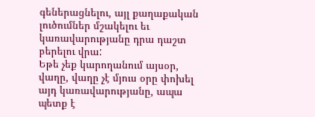գեներացնելու, այլ քաղաքական լուծումներ մշակելու եւ կառավարությանը դրա դաշտ բերելու վրա:
Եթե չեք կարողանում այսօր, վաղը, վաղը չէ մյուս օրը փոխել այդ կառավարությանը, ապա պետք է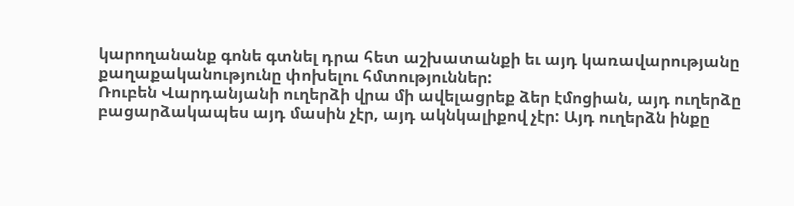կարողանանք գոնե գտնել դրա հետ աշխատանքի եւ այդ կառավարությանը քաղաքականությունը փոխելու հմտություններ:
Ռուբեն Վարդանյանի ուղերձի վրա մի ավելացրեք ձեր էմոցիան, այդ ուղերձը բացարձակապես այդ մասին չէր, այդ ակնկալիքով չէր: Այդ ուղերձն ինքը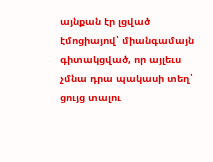այնքան էր լցված էմոցիայով՝ միանգամայն գիտակցված, որ այլեւս չմնա դրա պակասի տեղ՝ ցույց տալու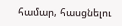համար, հասցնելու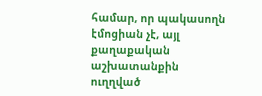համար, որ պակասողն էմոցիան չէ, այլ քաղաքական աշխատանքին ուղղված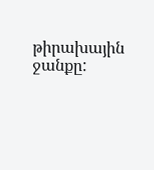թիրախային ջանքը: